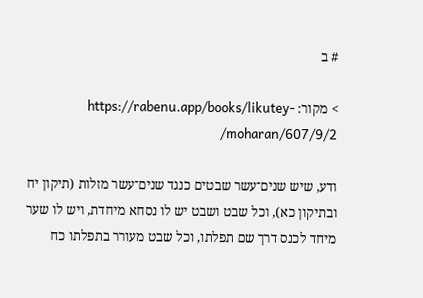# ב

> מקור: https://rabenu.app/books/likutey-moharan/607/9/2/

ודע, שיש שנים־עשר שבטים כנגד שנים־עשר מזלות (תיקון יח ובתיקון כא), וכל שבט ושבט יש לו נסחא מיחדת, ויש לו שער מיחד לכנס דרך שם תפלתו, וכל שבט מעורר בתפלתו כח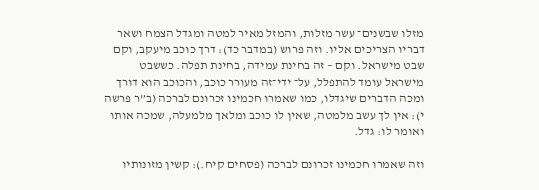מזלו שבשנים־ עשר מזלות, והמזל מאיר למטה ומגדל הצמח ושאר דבריו הצריכים אליו. וזה פרוש (במדבר כד): דרך כוכב מיעקב, וקם שבט מישראל. וקם – זה בחינת עמידה, בחינת תפלה. כששבט מישראל עומד להתפלל, על־ ידי־זה מעורר כוכב, והכוכב הוא דורך ומכה הדברים שיגדלו, כמו שאמרו חכמינו זכרונם לברכה (ב”ר פרשה י): אין לך עשב מלמטה, שאין לו כוכב ומלאך מלמעלה, שמכה אותו ואומר לו: גדל.

וזה שאמרו חכמינו זכרונם לברכה (פסחים קיח.): קשין מזונותיו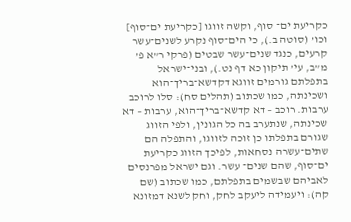כקריעת ים־ סוף, וקשה זווגו [כקריעת ים־סוף] וכו’ (סוטה ב.), כי הים־סוף נקרע לשנים־עשר קרעים, כנגד שנים־עשר שבטים (פרקי ר”א פ’ מ”ב, עי’ תיקון כא דף נט.), ובני־ישראל בתפלתם גורמים זווגא דקדשא־בריך־הוא ושכינתה, כמו שכתוב (תהלים סח): סלו לרוכב ערבות. רוכב – דא קדשא־בריך־הוא, ערבות – דא שכינתה, שנתערב בה כל הגונין, ולפי הזווג שגורם בתפלתו כן זוכה לזווגו, והתפלה הם שתים־עשרה נסחאות, לפיכך הזווג כקריעת ים־סוף, שהם שנים־ עשר. וגם ישראל מפרנסים לאביהם שבשמים בתפלתם, כמו שכתוב (שם קה): ויעמידה ליעקב לחק, וחק לשנא דמזונא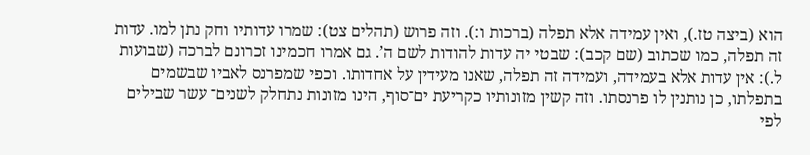הוא (ביצה טז.), ואין עמידה אלא תפלה (ברכות ו:). וזה פרוש (תהלים צט): שמרו עדותיו וחק נתן למו. עדות זה תפלה, כמו שכתוב (שם קכב): שבטי יה עדות להודות לשם ה’. גם אמרו חכמינו זכרונם לברכה (שבועות ל.): אין עדות אלא בעמידה, ועמידה זה תפלה, שאנו מעידין על אחדותו. וכפי שמפרנס לאביו שבשמים בתפלתו, כן נותנין לו פרנסתו. וזה קשין מזונותיו כקריעת ים־סוף, הינו מזונות נתחלק לשנים־ עשר שבילים לפי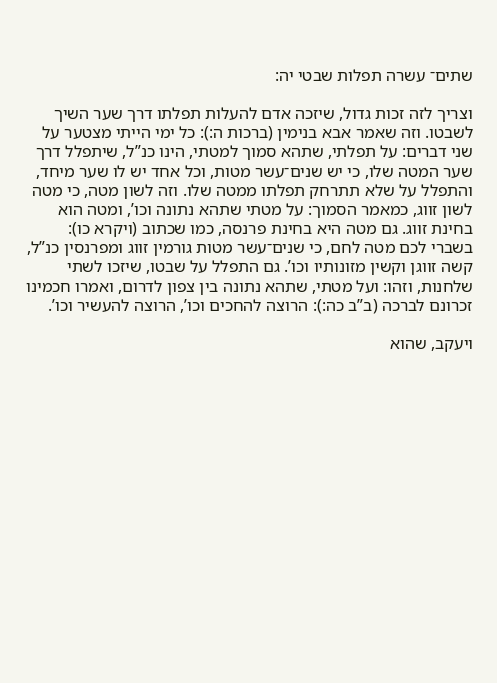שתים־ עשרה תפלות שבטי יה:

וצריך לזה זכות גדול, שיזכה אדם להעלות תפלתו דרך שער השיך לשבטו. וזה שאמר אבא בנימין (ברכות ה:): כל ימי הייתי מצטער על שני דברים: על תפלתי, שתהא סמוך למטתי, הינו כנ”ל, שיתפלל דרך שער המטה שלו, כי יש שנים־עשר מטות, וכל אחד יש לו שער מיחד, והתפלל על שלא תתרחק תפלתו ממטה שלו. וזה לשון מטה, כי מטה לשון זווג, כמאמר הסמוך: על מטתי שתהא נתונה וכו’, ומטה הוא בחינת זווג. גם מטה היא בחינת פרנסה, כמו שכתוב (ויקרא כו): בשברי לכם מטה לחם, כי שנים־עשר מטות גורמין זווג ומפרנסין כנ”ל, קשה זווגן וקשין מזונותיו וכו’. גם התפלל על שבטו, שיזכו לשתי שלחנות, וזהו: ועל מטתי, שתהא נתונה בין צפון לדרום, ואמרו חכמינו זכרונם לברכה (ב”ב כה:): הרוצה להחכים וכו’, הרוצה להעשיר וכו’.

ויעקב, שהוא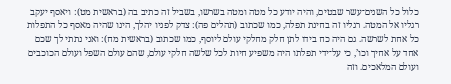כלול כל השנים־עשר שבטים, והיה יודע כל מטה ומטה בשרשו, בשביל זה כתיב בה (בראשית מט): ויאסף יעקב רגליו אל המטה. רגליו זה בחינת תפלה, כמו שכתוב (תהלים פה): צדק לפניו יהלך, הינו שהיה מאסף כל התפלות כל אחת לשרשה. גם היה כח בידו לתן חלק מחלקי עולם ליוסף, כמו שכתוב (בראשית מח): ואני נתתי לך שכם אחד על אחיך וכו’, כי על־ידי תפלתו היה משפיע חיות לכל שלשה חלקי עולם, שהם עולם השפל ועולם הכוכבים ועולם המלאכים. וזה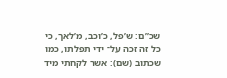שכ”ם: ש’פל, כ’וכב, מ’לאך, כי כל זה זכה על־ ידי תפלתו, כמו שכתוב (שם): אשר לקחתי מיד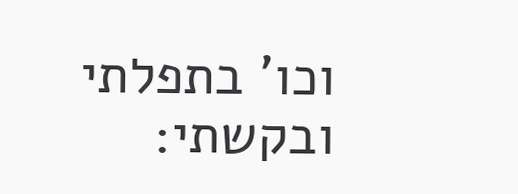וכו’ בתפלתי ובקשתי: